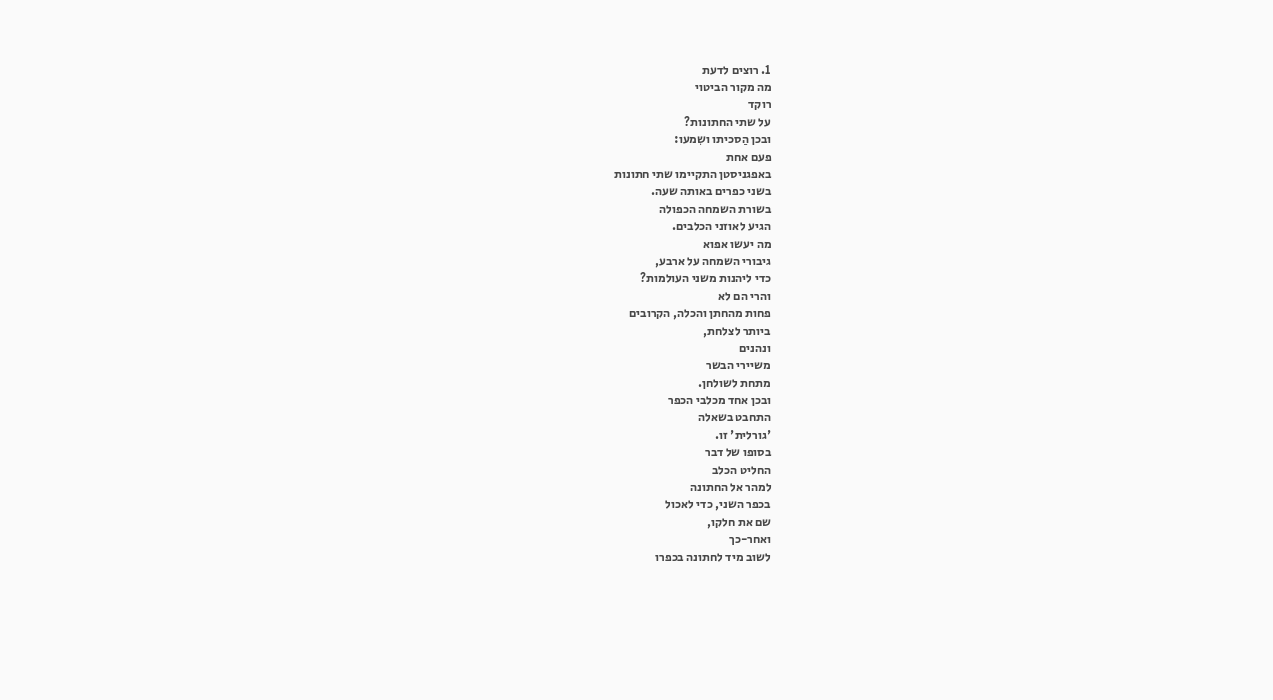1. רוצים לדעת
מה מקור הביטוי
רוקד
על שתי החתונות?
ובכן הַסכיתו ושִמעו:
פעם אחת
באפגניסטן התקיימו שתי חתונות
בשני כפרים באותה שעה.
בשורת השמחה הכפולה
הגיע לאוזני הכלבים.
מה יעשו אפוא
גיבורי השמחה על ארבע,
כדי ליהנות משני העולמות?
והרי הם לא
פחות מהחתן והכלה, הקרובים
ביותר לצלחת,
ונהנים
משיירי הבשר
מתחת לשולחן.
ובכן אחד מכלבי הכפר
התחבט בשאלה
'גורלית' זו.
בסופו של דבר
החליט הכלב
למהר אל החתונה
בכפר השני, כדי לאכול
שם את חלקו,
ואחר-כך
לשוב מיד לחתונה בכפרו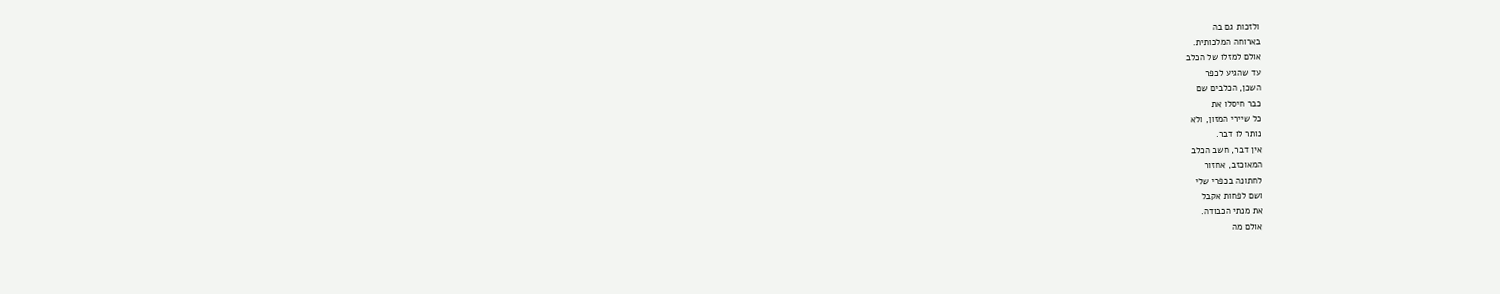ולזכות גם בה
בארוחה המלכותית.
אולם למזלו של הכלב
עד שהגיע לכפר
השכן, הכלבים שם
כבר חיסלו את
כל שיירי המזון, ולא
נותר לו דבר.
אין דבר, חשב הכלב
המאוכזב, אחזור
לחתונה בכפרי שלי
ושם לפחות אקבל
את מנתי הכבודה.
אולם מה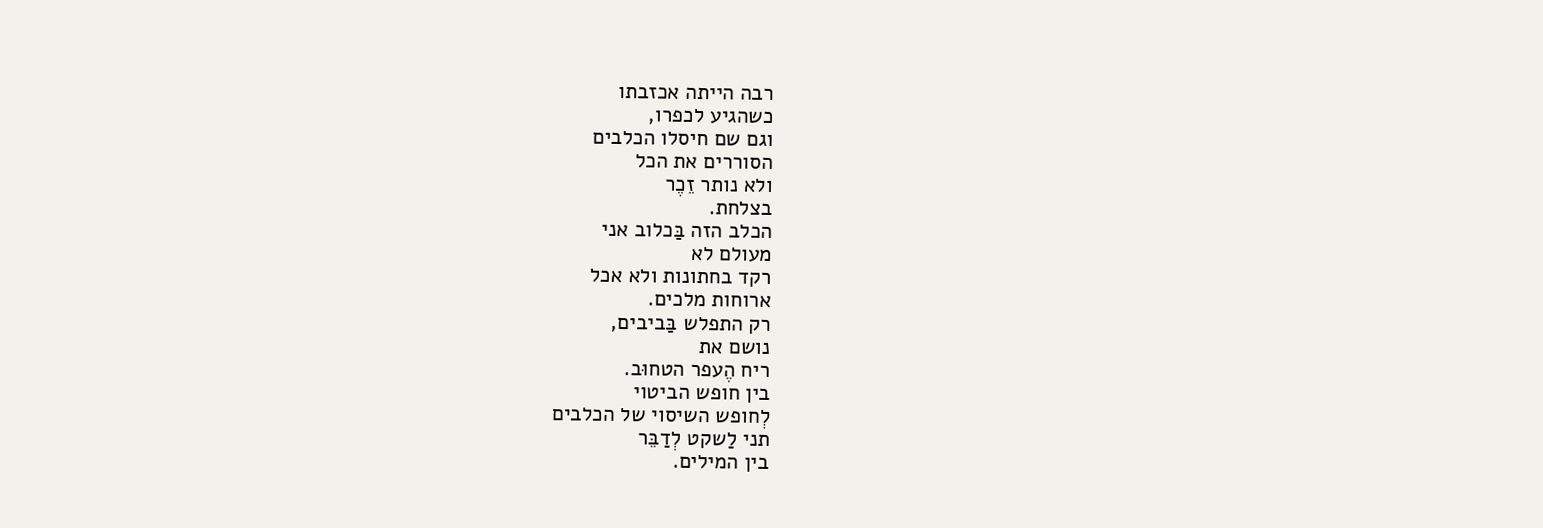רבה הייתה אכזבתו
כשהגיע לכפרו,
וגם שם חיסלו הכלבים
הסוררים את הכל
ולא נותר זֵכֶר
בצלחת.
הכלב הזה בַּכלוב אני
מעולם לא
רקד בחתונות ולא אכל
ארוחות מלכים.
רק התפלש בַּביבים,
נושם את
ריח הֶעפר הטחוּב.
בין חופש הביטוי
לְחופש השיסוי של הכלבים
תני לַשקט לְדַבֵּר
בין המילים.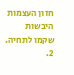חזון העצמות היבשות
שקמו לתחיה.
2.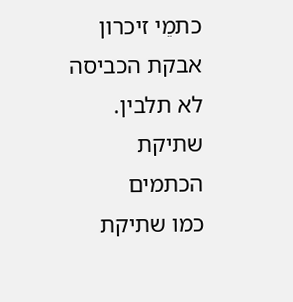כתמֵי זיכרון
אבקת הכביסה לא תלבין.
שתיקת הכתמים
כמו שתיקת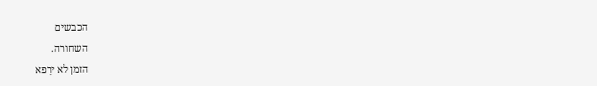הכבשים
השחורה.
הזמן לא ירַפא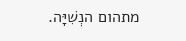מתהום הנְשִׁיָּה.